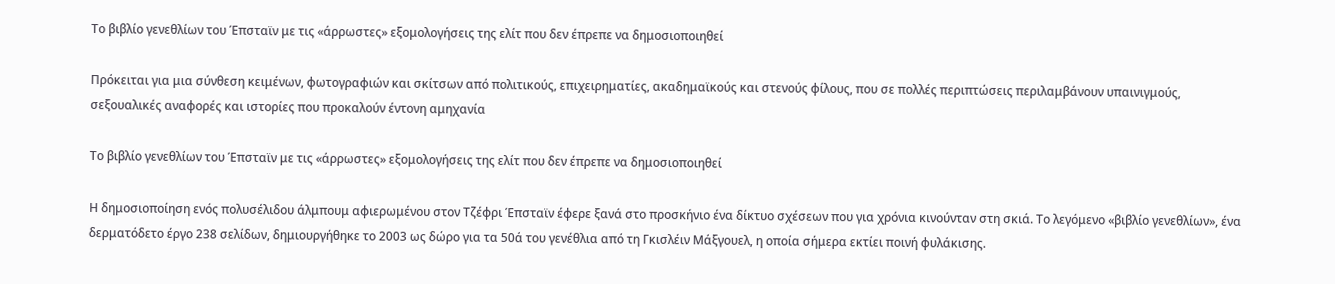Το βιβλίο γενεθλίων του Έπσταϊν με τις «άρρωστες» εξομολογήσεις της ελίτ που δεν έπρεπε να δημοσιοποιηθεί

Πρόκειται για μια σύνθεση κειμένων, φωτογραφιών και σκίτσων από πολιτικούς, επιχειρηματίες, ακαδημαϊκούς και στενούς φίλους, που σε πολλές περιπτώσεις περιλαμβάνουν υπαινιγμούς, σεξουαλικές αναφορές και ιστορίες που προκαλούν έντονη αμηχανία

Το βιβλίο γενεθλίων του Έπσταϊν με τις «άρρωστες» εξομολογήσεις της ελίτ που δεν έπρεπε να δημοσιοποιηθεί

Η δημοσιοποίηση ενός πολυσέλιδου άλμπουμ αφιερωμένου στον Τζέφρι Έπσταϊν έφερε ξανά στο προσκήνιο ένα δίκτυο σχέσεων που για χρόνια κινούνταν στη σκιά. Το λεγόμενο «βιβλίο γενεθλίων», ένα δερματόδετο έργο 238 σελίδων, δημιουργήθηκε το 2003 ως δώρο για τα 50ά του γενέθλια από τη Γκισλέιν Μάξγουελ, η οποία σήμερα εκτίει ποινή φυλάκισης.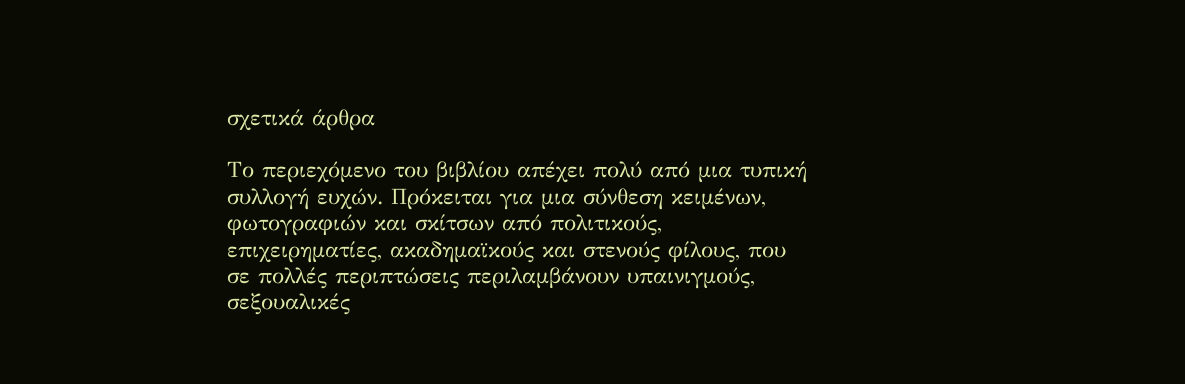σχετικά άρθρα

Το περιεχόμενο του βιβλίου απέχει πολύ από μια τυπική συλλογή ευχών. Πρόκειται για μια σύνθεση κειμένων, φωτογραφιών και σκίτσων από πολιτικούς, επιχειρηματίες, ακαδημαϊκούς και στενούς φίλους, που σε πολλές περιπτώσεις περιλαμβάνουν υπαινιγμούς, σεξουαλικές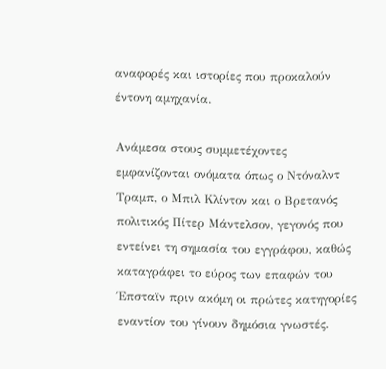αναφορές και ιστορίες που προκαλούν έντονη αμηχανία.

Ανάμεσα στους συμμετέχοντες εμφανίζονται ονόματα όπως ο Ντόναλντ Τραμπ, ο Μπιλ Κλίντον και ο Βρετανός πολιτικός Πίτερ Μάντελσον, γεγονός που εντείνει τη σημασία του εγγράφου, καθώς καταγράφει το εύρος των επαφών του Έπσταϊν πριν ακόμη οι πρώτες κατηγορίες εναντίον του γίνουν δημόσια γνωστές.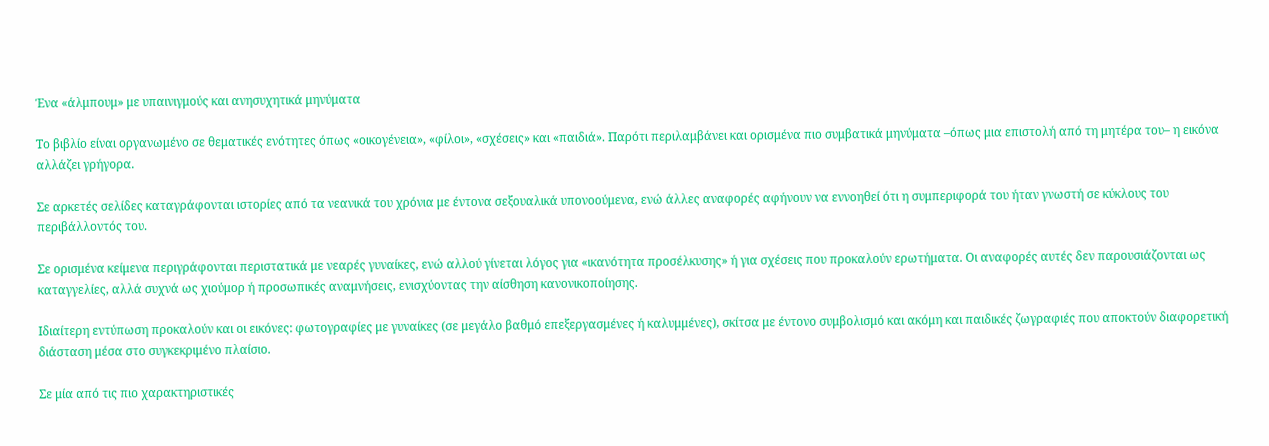Ένα «άλμπουμ» με υπαινιγμούς και ανησυχητικά μηνύματα

Το βιβλίο είναι οργανωμένο σε θεματικές ενότητες όπως «οικογένεια», «φίλοι», «σχέσεις» και «παιδιά». Παρότι περιλαμβάνει και ορισμένα πιο συμβατικά μηνύματα –όπως μια επιστολή από τη μητέρα του– η εικόνα αλλάζει γρήγορα.

Σε αρκετές σελίδες καταγράφονται ιστορίες από τα νεανικά του χρόνια με έντονα σεξουαλικά υπονοούμενα, ενώ άλλες αναφορές αφήνουν να εννοηθεί ότι η συμπεριφορά του ήταν γνωστή σε κύκλους του περιβάλλοντός του.

Σε ορισμένα κείμενα περιγράφονται περιστατικά με νεαρές γυναίκες, ενώ αλλού γίνεται λόγος για «ικανότητα προσέλκυσης» ή για σχέσεις που προκαλούν ερωτήματα. Οι αναφορές αυτές δεν παρουσιάζονται ως καταγγελίες, αλλά συχνά ως χιούμορ ή προσωπικές αναμνήσεις, ενισχύοντας την αίσθηση κανονικοποίησης.

Ιδιαίτερη εντύπωση προκαλούν και οι εικόνες: φωτογραφίες με γυναίκες (σε μεγάλο βαθμό επεξεργασμένες ή καλυμμένες), σκίτσα με έντονο συμβολισμό και ακόμη και παιδικές ζωγραφιές που αποκτούν διαφορετική διάσταση μέσα στο συγκεκριμένο πλαίσιο.

Σε μία από τις πιο χαρακτηριστικές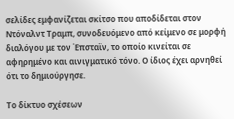σελίδες εμφανίζεται σκίτσο που αποδίδεται στον Ντόναλντ Τραμπ, συνοδευόμενο από κείμενο σε μορφή διαλόγου με τον Έπσταϊν, το οποίο κινείται σε αφηρημένο και αινιγματικό τόνο. Ο ίδιος έχει αρνηθεί ότι το δημιούργησε.

Το δίκτυο σχέσεων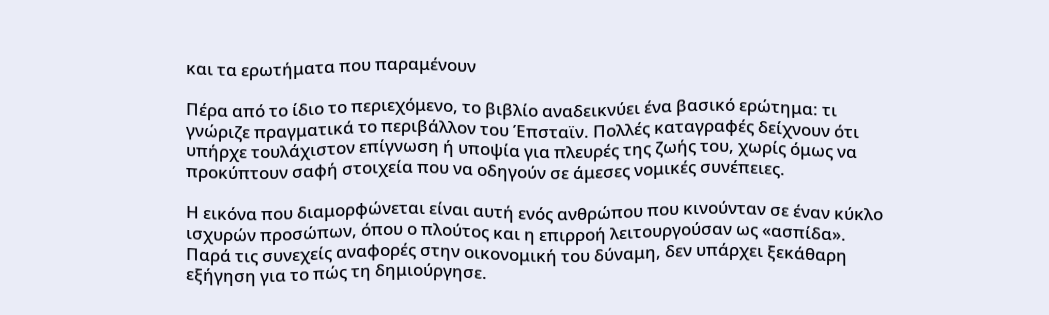και τα ερωτήματα που παραμένουν

Πέρα από το ίδιο το περιεχόμενο, το βιβλίο αναδεικνύει ένα βασικό ερώτημα: τι γνώριζε πραγματικά το περιβάλλον του Έπσταϊν. Πολλές καταγραφές δείχνουν ότι υπήρχε τουλάχιστον επίγνωση ή υποψία για πλευρές της ζωής του, χωρίς όμως να προκύπτουν σαφή στοιχεία που να οδηγούν σε άμεσες νομικές συνέπειες.

Η εικόνα που διαμορφώνεται είναι αυτή ενός ανθρώπου που κινούνταν σε έναν κύκλο ισχυρών προσώπων, όπου ο πλούτος και η επιρροή λειτουργούσαν ως «ασπίδα». Παρά τις συνεχείς αναφορές στην οικονομική του δύναμη, δεν υπάρχει ξεκάθαρη εξήγηση για το πώς τη δημιούργησε.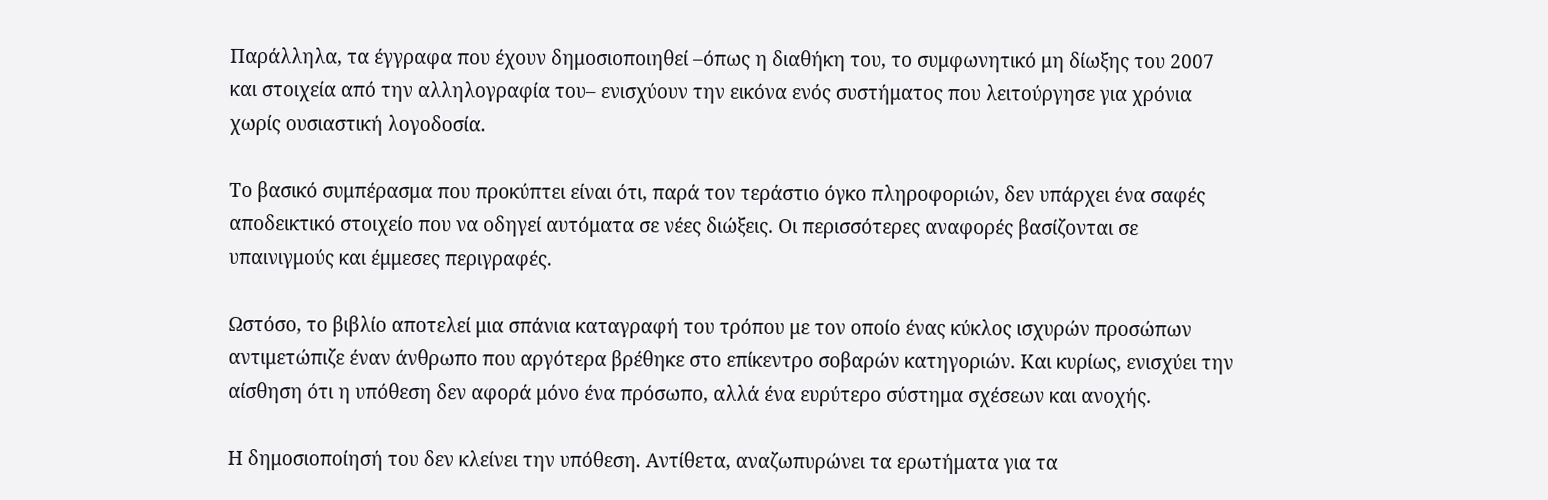Παράλληλα, τα έγγραφα που έχουν δημοσιοποιηθεί –όπως η διαθήκη του, το συμφωνητικό μη δίωξης του 2007 και στοιχεία από την αλληλογραφία του– ενισχύουν την εικόνα ενός συστήματος που λειτούργησε για χρόνια χωρίς ουσιαστική λογοδοσία.

Το βασικό συμπέρασμα που προκύπτει είναι ότι, παρά τον τεράστιο όγκο πληροφοριών, δεν υπάρχει ένα σαφές αποδεικτικό στοιχείο που να οδηγεί αυτόματα σε νέες διώξεις. Οι περισσότερες αναφορές βασίζονται σε υπαινιγμούς και έμμεσες περιγραφές.

Ωστόσο, το βιβλίο αποτελεί μια σπάνια καταγραφή του τρόπου με τον οποίο ένας κύκλος ισχυρών προσώπων αντιμετώπιζε έναν άνθρωπο που αργότερα βρέθηκε στο επίκεντρο σοβαρών κατηγοριών. Και κυρίως, ενισχύει την αίσθηση ότι η υπόθεση δεν αφορά μόνο ένα πρόσωπο, αλλά ένα ευρύτερο σύστημα σχέσεων και ανοχής.

Η δημοσιοποίησή του δεν κλείνει την υπόθεση. Αντίθετα, αναζωπυρώνει τα ερωτήματα για τα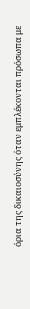όρια της δικαιοσύνης όταν εμπλέκονται πρόσωπα με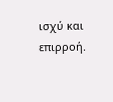ισχύ και επιρροή.